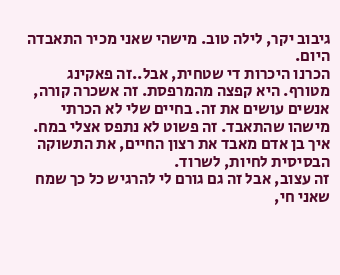גיבוב יקר, לילה טוב. מישהי שאני מכיר התאבדה היום.
הכרנו היכרות די שטחית, אבל..זה פאקינג מטורף. היא קפצה מהמרפסת. זה אשכרה קורה, אנשים עושים את זה. בחיים שלי לא הכרתי מישהו שהתאבד. זה פשוט לא נתפס אצלי במח. איך בן אדם מאבד את רצון החיים, את התשוקה הבסיסית לחיות, לשרוד.
זה עצוב, אבל זה גם גורם לי להרגיש כל כך שמח שאני חי,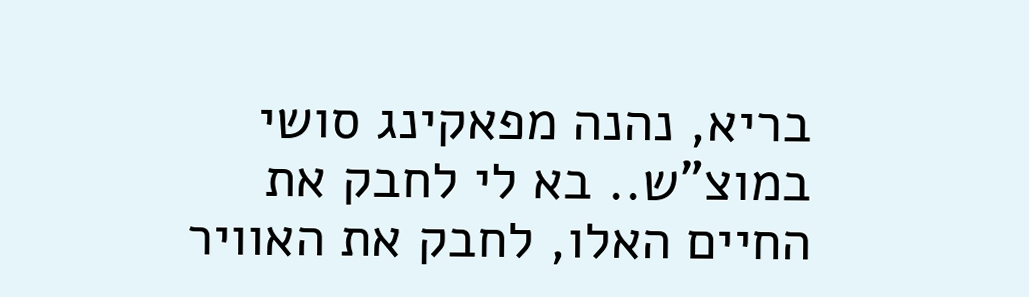בריא, נהנה מפאקינג סושי במוצ"ש.. בא לי לחבק את החיים האלו, לחבק את האוויר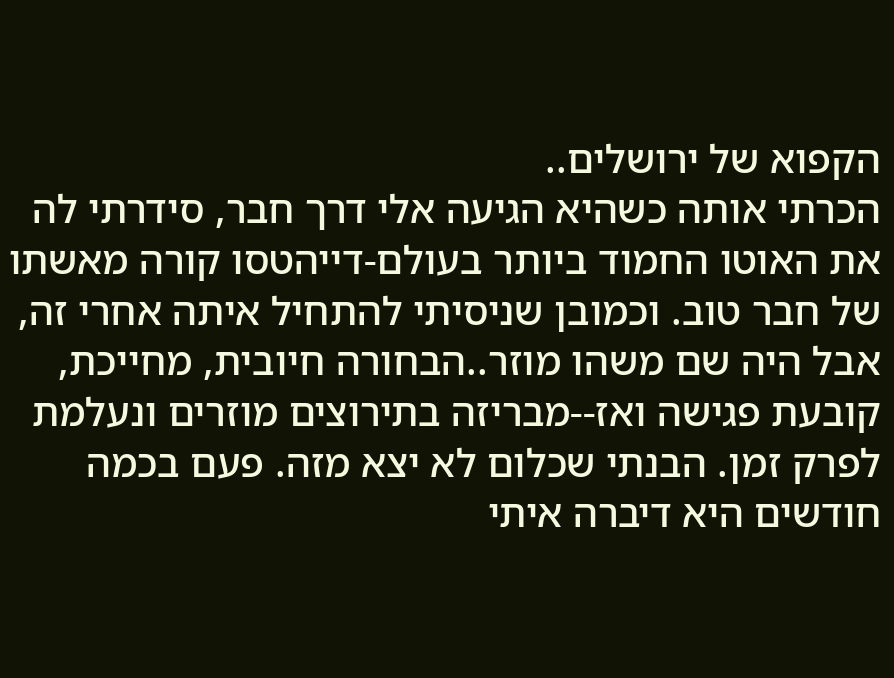הקפוא של ירושלים..
הכרתי אותה כשהיא הגיעה אלי דרך חבר, סידרתי לה את האוטו החמוד ביותר בעולם-דייהטסו קורה מאשתו של חבר טוב. וכמובן שניסיתי להתחיל איתה אחרי זה, אבל היה שם משהו מוזר..הבחורה חיובית, מחייכת, קובעת פגישה ואז--מבריזה בתירוצים מוזרים ונעלמת לפרק זמן. הבנתי שכלום לא יצא מזה. פעם בכמה חודשים היא דיברה איתי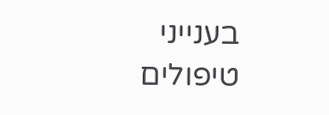בענייני טיפולים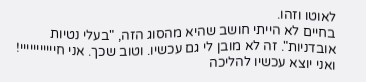לאוטו וזהו.
בחיים לא הייתי חושב שהיא מהסוג הזה, "בעלי נטיות אובדניות". זה לא מובן לי גם עכשיו. וטוב שכך. אני חייייייייייי! ואני יוצא עכשיו להליכה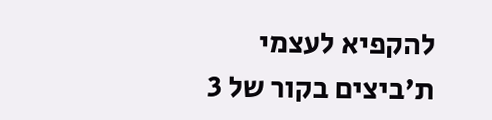להקפיא לעצמי ת'ביצים בקור של 3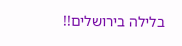בלילה בירושלים!!